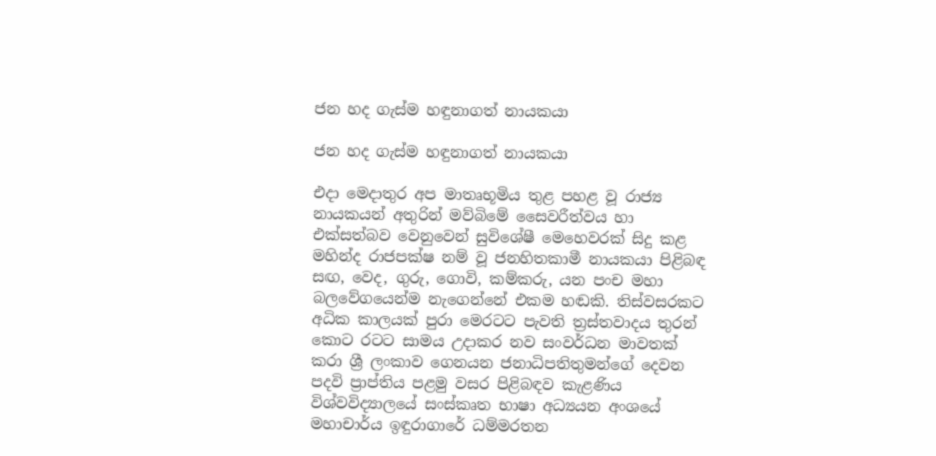ජන හද ගැස්ම හඳුනාගත් නායකයා

ජන හද ගැස්ම හඳුනාගත් නායකයා

එදා මෙදාතුර අප මාතෘභූමිය තුළ පහළ වූ රාජ්‍ය නායකයන් අතුරින් මව්බිමේ සෛවරීත්වය හා එක්සත්බව වෙනුවෙන් සුවිශේෂී මෙහෙවරක් සිදු කළ මහින්ද රාජපක්ෂ නම් වූ ජනහිතකාමී නායකයා පිළිබඳ සඟ, වෙද, ගුරු, ගොවි, කම්කරු, යන පංච මහා බලවේගයෙන්ම නැගෙන්නේ එකම හඬකි. තිස්වසරකට අධික කාලයක් පුරා මෙරටට පැවති ත්‍රස්තවාදය තුරන් කොට රටට සාමය උදාකර නව සංවර්ධන මාවතක් කරා ශ්‍රී ලංකාව ගෙනයන ජනාධිපතිතුමන්ගේ දෙවන පදවි ප්‍රාප්තිය පළමු වසර පිළිබඳව කැළණිය විශ්වවිද්‍යාලයේ සංස්කෘත භාෂා අධ්‍යයන අංශයේ මහාචාර්ය ඉඳුරාගාරේ ධම්මරතන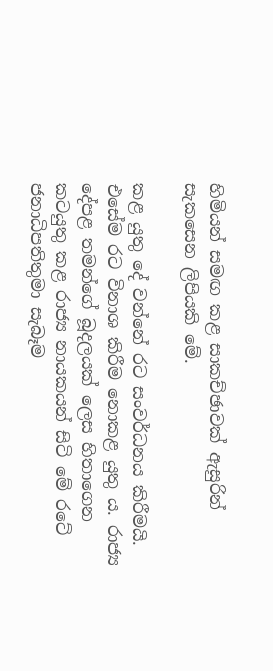හිමියන් සමඟ කළ සාකච්ඡාවක් ඇසුරින් සැකසෙන ලිපියකි මේ.

කළ යුතු දේ වන්නේ රට සංවර්ධනය කිරීමයි. එසේම රට විනාශ කිරීම නොකළ යුතු ය. රාජ්‍ය දේපළ තමන්ගේ බූදලයක් ලෙස හිතාගෙන කටයුතු කළ රාජ්‍ය නායකයන් සිටි මේ රටේ ජනාධිපතිතුමා සැබෑම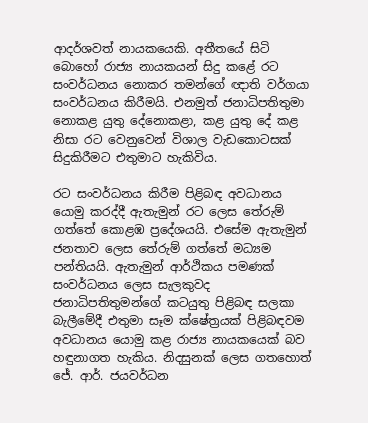ආදර්ශවත් නායකයෙකි. අතීතයේ සිටි බොහෝ රාජ්‍ය නායකයන් සිදු කළේ රට සංවර්ධනය නොකර තමන්ගේ ඥාති වර්ගයා සංවර්ධනය කිරීමයි. එනමුත් ජනාධිපතිතුමා නොකළ යුතු දේනොකළා, කළ යුතු දේ කළ නිසා රට වෙනුවෙන් විශාල වැඩකොටසක් සිදුකිරීමට එතුමාට හැකිවිය.

රට සංවර්ධනය කිරීම පිළිබඳ අවධානය යොමු කරද්දී ඇතැමුන් රට ලෙස තේරුම් ගත්තේ කොළඹ ප්‍රදේශයයි. එසේම ඇතැමුන් ජනතාව ලෙස තේරුම් ගත්තේ මධ්‍යම පන්තියයි. ඇතැමුන් ආර්ථිකය පමණක් සංවර්ධනය ලෙස සැලකුවද ජනාධිපතිතුමන්ගේ කටයුතු පිළිබඳ සලකා බැලීමේදී එතුමා සෑම ක්ෂේත්‍රයක් පිළිබඳවම අවධානය යොමු කළ රාජ්‍ය නායකයෙක් බව හඳුනාගත හැකිය. නිදසුනක් ලෙස ගතහොත් ජේ. ආර්. ජයවර්ධන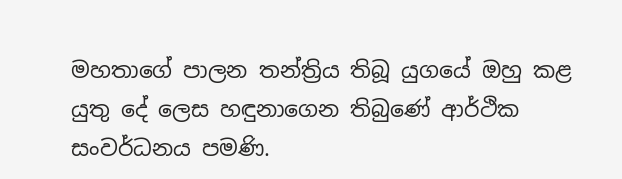මහතාගේ පාලන තන්ත්‍රිය තිබූ යුගයේ ඔහු කළ යුතු දේ ලෙස හඳුනාගෙන තිබුණේ ආර්ථික සංවර්ධනය පමණි.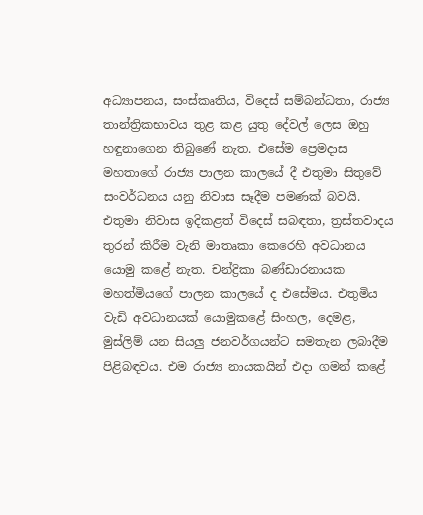අධ්‍යාපනය, සංස්කෘතිය, විදෙස් සම්බන්ධතා, රාජ්‍ය තාන්ත්‍රිකභාවය තුළ කළ යුතු දේවල් ලෙස ඔහු හඳුනාගෙන තිබුණේ නැත. එසේම ප්‍රෙමදාස මහතාගේ රාජ්‍ය පාලන කාලයේ දී එතුමා සිතුවේ සංවර්ධනය යනු නිවාස සෑදීම පමණක් බවයි. එතුමා නිවාස ඉදිකළත් විදෙස් සබඳතා, ත්‍රස්තවාදය තුරන් කිරීම වැනි මාතෘකා කෙරෙහි අවධානය යොමු කළේ නැත. චන්ද්‍රිකා බණ්ඩාරනායක මහත්මියගේ පාලන කාලයේ ද එසේමය. එතුමිය වැඩි අවධානයක් යොමුකළේ සිංහල, දෙමළ, මුස්ලිම් යන සියලු ජනවර්ගයන්ට සමතැන ලබාදීම පිළිබඳවය. එම රාජ්‍ය නායකයින් එදා ගමන් කළේ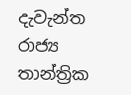දැවැන්ත රාජ්‍ය තාන්ත්‍රික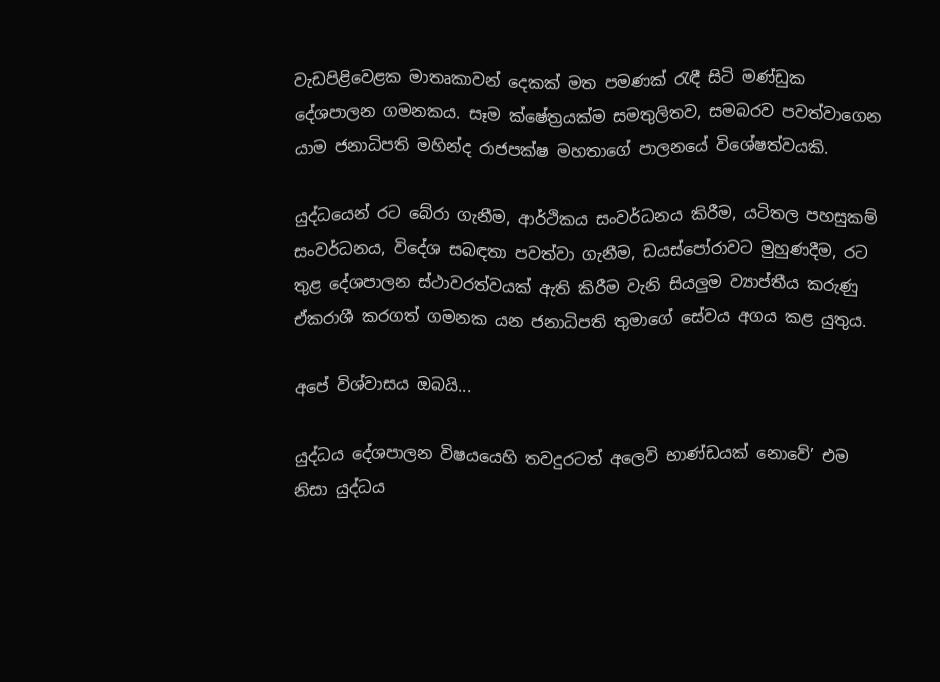වැඩපිළිවෙළක මාතෘකාවන් දෙකක් මත පමණක් රැඳී සිටි මණ්ඩුක දේශපාලන ගමනකය. සෑම ක්ෂේත්‍රයක්ම සමතුලිතව, සමබරව පවත්වාගෙන යාම ජනාධිපති මහින්ද රාජපක්ෂ මහතාගේ පාලනයේ විශේෂත්වයකි.

යුද්ධයෙන් රට බේරා ගැනීම, ආර්ථිකය සංවර්ධනය කිරීම, යටිතල පහසුකම් සංවර්ධනය, විදේශ සබඳතා පවත්වා ගැනීම, ඩයස්පෝරාවට මුහුණදීම, රට තුළ දේශපාලන ස්ථාවරත්වයක් ඇති කිරීම වැනි සියලුම ව්‍යාප්තීය කරුණු ඒකරාශී කරගත් ගමනක යන ජනාධිපති තුමාගේ සේවය අගය කළ යුතුය.

අපේ විශ්වාසය ඔබයි...

යුද්ධය දේශපාලන විෂයයෙහි තවදුරටත් අලෙවි භාණ්ඩයක් නොවේ’ එම නිසා යුද්ධය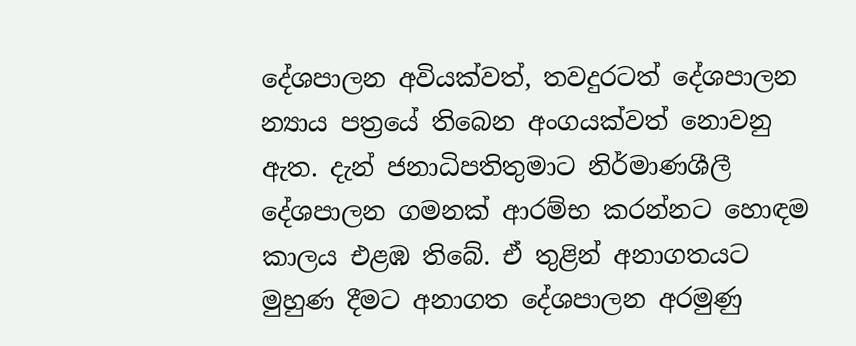දේශපාලන අවියක්වත්, තවදුරටත් දේශපාලන න්‍යාය පත්‍රයේ තිබෙන අංගයක්වත් නොවනු ඇත. දැන් ජනාධිපතිතුමාට නිර්මාණශීලී දේශපාලන ගමනක් ආරම්භ කරන්නට හොඳම කාලය එළඹ තිබේ. ඒ තුළින් අනාගතයට මුහුණ දීමට අනාගත දේශපාලන අරමුණු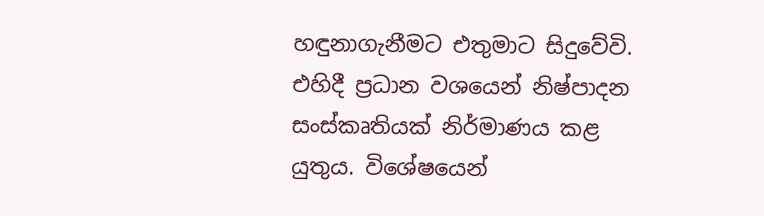හඳුනාගැනීමට එතුමාට සිදුවේවි. එහිදී ප්‍රධාන වශයෙන් නිෂ්පාදන සංස්කෘතියක් නිර්මාණය කළ යුතුය. විශේෂයෙන්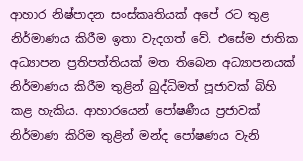ආහාර නිෂ්පාදන සංස්කෘතියක් අපේ රට තුළ නිර්මාණය කිරීම ඉතා වැදගත් වේ. එසේම ජාතික අධ්‍යාපන ප්‍රතිපත්තියක් මත තිබෙන අධ්‍යාපනයක් නිර්මාණය කිරීම තුළින් බුද්ධිමත් පූජාවක් බිහි කළ හැකිය. ආහාරයෙන් පෝෂණීය ප්‍රජාවක් නිර්මාණ කිරිම තුළින් මන්ද පෝෂණය වැනි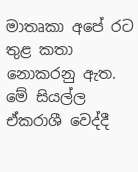මාතෘකා අපේ රට තුළ කතා නොකරනු ඇත. මේ සියල්ල ඒකරාශී වෙද්දී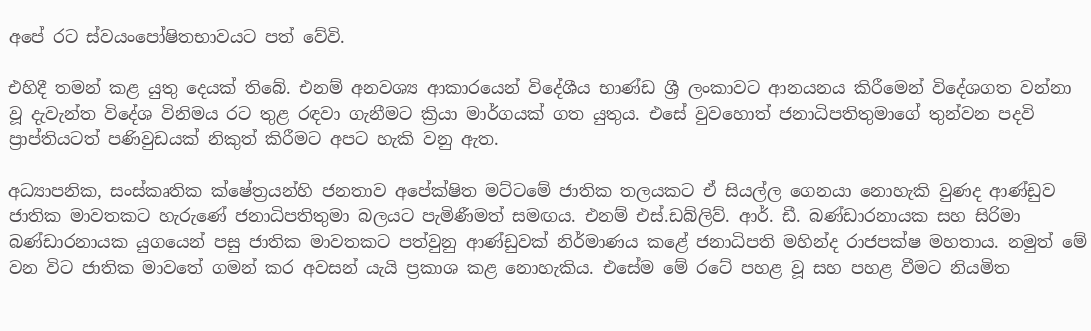අපේ රට ස්වයංපෝෂිතභාවයට පත් වේවි.

එහිදී තමන් කළ යුතු දෙයක් තිබේ. එනම් අනවශ්‍ය ආකාරයෙන් විදේශීය භාණ්ඩ ශ්‍රී ලංකාවට ආනයනය කිරීමෙන් විදේශගත වන්නා වූ දැවැන්ත විදේශ විනිමය රට තුළ රඳවා ගැනීමට ක්‍රියා මාර්ගයක් ගත යුතුය. එසේ වුවහොත් ජනාධිපතිතුමාගේ තුන්වන පදවි ප්‍රාප්තියටත් පණිවුඩයක් නිකුත් කිරීමට අපට හැකි වනු ඇත.

අධ්‍යාපනික, සංස්කෘතික ක්ෂේත්‍රයන්හි ජනතාව අපේක්ෂිත මට්ටමේ ජාතික තලයකට ඒ සියල්ල ගෙනයා නොහැකි වුණද ආණ්ඩුව ජාතික මාවතකට හැරුණේ ජනාධිපතිතුමා බලයට පැමිණීමත් සමඟය. එනම් එස්.ඩබ්ලිව්. ආර්. ඩී. බණ්ඩාරනායක සහ සිරිමා බණ්ඩාරනායක යුගයෙන් පසු ජාතික මාවතකට පත්වුනු ආණ්ඩුවක් නිර්මාණය කළේ ජනාධිපති මහින්ද රාජපක්ෂ මහතාය. නමුත් මේ වන විට ජාතික මාවතේ ගමන් කර අවසන් යැයි ප්‍රකාශ කළ නොහැකිය. එසේම මේ රටේ පහළ වූ සහ පහළ වීමට නියමිත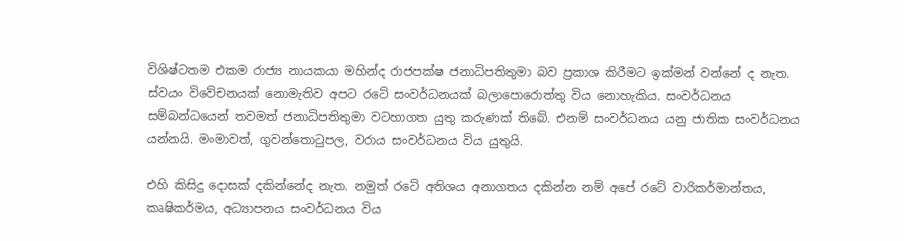විශිෂ්ටතම එකම රාජ්‍ය නායකයා මහින්ද රාජපක්ෂ ජනාධිපතිතුමා බව ප්‍රකාශ කිරීමට ඉක්මන් වන්නේ ද නැත. ස්වයං විවේචනයක් නොමැතිව අපට රටේ සංවර්ධනයක් බලාපොරොත්තු විය නොහැකිය. සංවර්ධනය සම්බන්ධයෙන් තවමත් ජනාධිපතිතුමා වටහාගත යුතු කරුණක් තිබේ. එනම් සංවර්ධනය යනු ජාතික සංවර්ධනය යන්නයි. මංමාවත්, ගුවන්තොටුපල, වරාය සංවර්ධනය විය යුතුයි.

එහි කිසිදු දොසක් දකින්නේද නැත. නමුත් රටේ අතිශය අනාගතය දකින්න නම් අපේ රටේ වාරිකර්මාන්තය, කෘෂිකර්මය, අධ්‍යාපනය සංවර්ධනය විය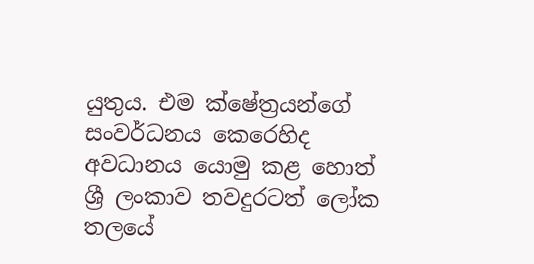යුතුය. එම ක්ෂේත්‍රයන්ගේ සංවර්ධනය කෙරෙහිද අවධානය යොමු කළ හොත් ශ්‍රී ලංකාව තවදුරටත් ලෝක තලයේ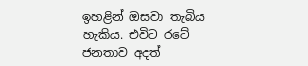ඉහළින් ඔසවා තැබිය හැකිය. එවිට රටේ ජනතාව අදත්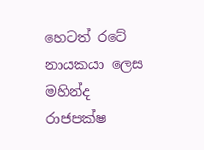හෙටත් රටේ නායකයා ලෙස මහින්ද රාජපක්ෂ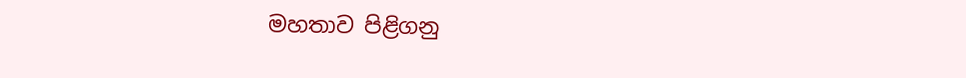මහතාව පිළිගනු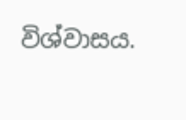විශ්වාසය.